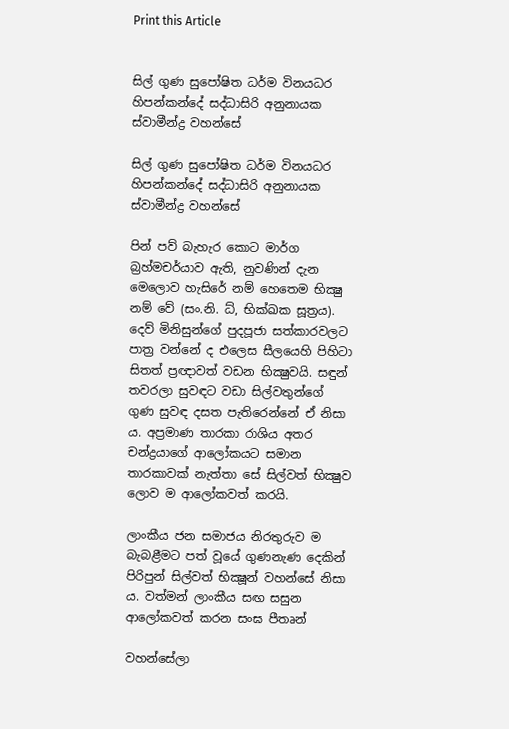Print this Article


සිල් ගුණ සුපෝෂිත ධර්ම විනයධර හිපන්කන්දේ සද්ධාසිරි අනුනායක ස්වාමීන්ද්‍ර වහන්සේ

සිල් ගුණ සුපෝෂිත ධර්ම විනයධර හිපන්කන්දේ සද්ධාසිරි අනුනායක ස්වාමීන්ද්‍ර වහන්සේ

පින් පව් බැහැර කොට මාර්ග බ්‍රහ්මචර්යාව ඇති, නුවණින් දැන මෙලොව හැසිරේ නම් හෙතෙම භික්‍ෂු නම් වේ (සං.නි. ධ්, භික්‍ඛක සූත්‍රය). දෙව් මිනිසුන්ගේ පුදපූජා සත්කාරවලට පාත්‍ර වන්නේ ද එලෙස සීලයෙහි පිහිටා සිතත් ප්‍රඥාවත් වඩන භික්‍ෂුවයි. සඳුන් තවරලා සුවඳට වඩා සිල්වතුන්ගේ ගුණ සුවඳ දසත පැතිරෙන්නේ ඒ නිසා ය. අප්‍රමාණ තාරකා රාශිය අතර චන්ද්‍රයාගේ ආලෝකයට සමාන තාරකාවක් නැත්තා සේ සිල්වත් භික්‍ෂුව ලොව ම ආලෝකවත් කරයි.

ලාංකීය ජන සමාජය නිරතුරුව ම බැබළීමට පත් වූයේ ගුණනැණ දෙකින් පිරිපුන් සිල්වත් භික්‍ෂූන් වහන්සේ නිසා ය. වත්මන් ලාංකීය සඟ සසුන ආලෝකවත් කරන සංඝ පීතෘන්

වහන්සේලා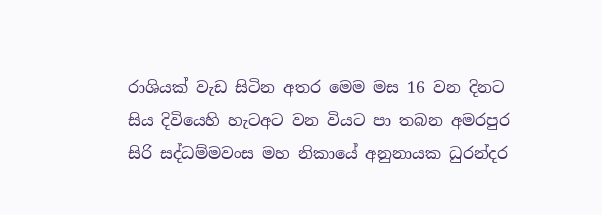රාශියක් වැඩ සිටින අතර මෙම මස 16 වන දිනට සිය දිවියෙහි හැටඅට වන වියට පා තබන අමරපුර සිරි සද්ධම්මවංස මහ නිකායේ අනුනායක ධුරන්දර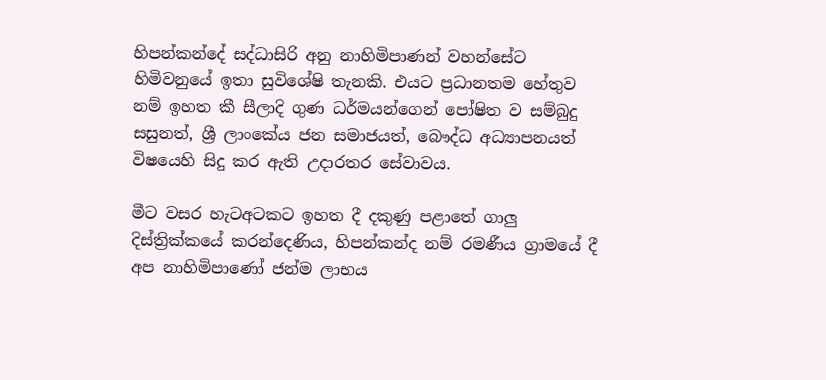හිපන්කන්දේ සද්ධාසිරි අනු නාහිමිපාණන් වහන්සේට හිමිවනුයේ ඉතා සුවිශේෂි තැනකි. එයට ප්‍රධානතම හේතුව නම් ඉහත කී සීලාදි ගුණ ධර්මයන්ගෙන් පෝෂිත ව සම්බුදු සසුනත්, ශ්‍රී ලාංකේය ජන සමාජයත්, බෞද්ධ අධ්‍යාපනයත් විෂයෙහි සිදු කර ඇති උදාරතර සේවාවය.

මීට වසර හැටඅටකට ඉහත දී දකුණු පළාතේ ගාලු දිස්ත්‍රික්කයේ කරන්දෙණිය, හිපන්කන්ද නම් රමණීය ග්‍රාමයේ දී අප නාහිමිපාණෝ ජන්ම ලාභය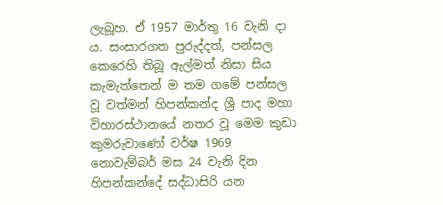ලැබූහ. ඒ 1957 මාර්තු 16 වැනි දා ය. සංසාරගත පුරුද්දත්, පන්සල කෙරෙහි තිබූ ඇල්මත් නිසා සිය කැමැත්තෙන් ම තම ගමේ පන්සල වූ වත්මන් හිපන්කන්ද ශ්‍රී පාද මහා විහාරස්ථානයේ නතර වූ මෙම කුඩා කුමරුවාණෝ වර්ෂ 1969 නොවැම්බර් මස 24 වැනි දින හිපන්කන්දේ සද්ධාසිරි යන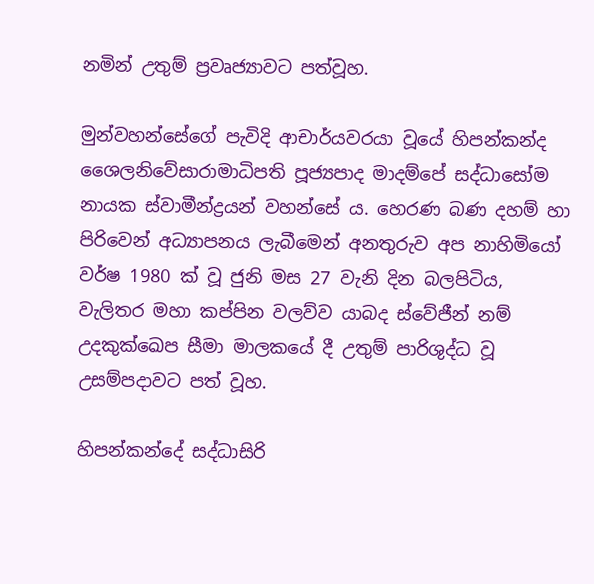නමින් උතුම් ප්‍රවෘජ්‍යාවට පත්වූහ.

මුන්වහන්සේගේ පැවිදි ආචාර්යවරයා වූයේ හිපන්කන්ද ශෛලනිවේසාරාමාධිපති පූජ්‍යපාද මාදම්පේ සද්ධාසෝම නායක ස්වාමීන්ද්‍රයන් වහන්සේ ය. හෙරණ බණ දහම් හා පිරිවෙන් අධ්‍යාපනය ලැබීමෙන් අනතුරුව අප නාහිමියෝ වර්ෂ 1980 ක් වූ ජුනි මස 27 වැනි දින බලපිටිය, වැලිතර මහා කප්පින වලව්ව යාබද ස්වේජීන් නම් උදකුක්ඛෙප සීමා මාලකයේ දී උතුම් පාරිශුද්ධ වූ උසම්පදාවට පත් වූහ.

හිපන්කන්දේ සද්ධාසිරි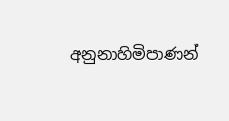අනුනාහිමිපාණන්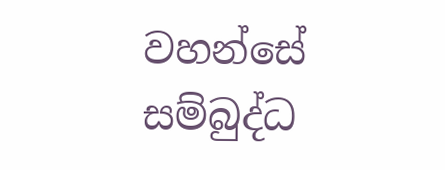වහන්සේ සම්බුද්ධ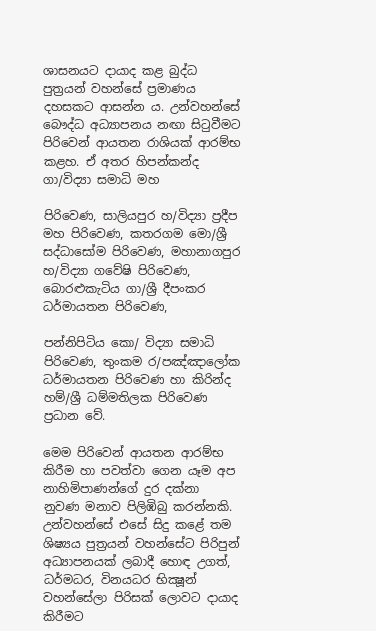ශාසනයට දායාද කළ බුද්ධ පුත්‍රයන් වහන්සේ ප්‍රමාණය දහසකට ආසන්න ය. උන්වහන්සේ බෞද්ධ අධ්‍යාපනය නඟා සිටුවීමට පිරිවෙන් ආයතන රාශියක් ආරම්භ කළහ. ඒ අතර හිපන්කන්ද ගා/විද්‍යා සමාධි මහ

පිරිවෙණ, සාලියපුර හ/විද්‍යා ප්‍රදීප මහ පිරිවෙණ, කතරගම මො/ශ්‍රී සද්ධාසෝම පිරිවෙණ, මහානාගපුර හ/විද්‍යා ගවේෂි පිරිවෙණ, බොරළුකැටිය ගා/ශ්‍රී දීපංකර ධර්මායතන පිරිවෙණ,

පන්නිපිටිය කො/ විද්‍යා සමාධි පිරිවෙණ, තුංකම ර/පඤ්ඤාලෝක ධර්මායතන පිරිවෙණ හා කිරින්ද හම්/ශ්‍රී ධම්මතිලක පිරිවෙණ ප්‍රධාන වේ.

මෙම පිරිවෙන් ආයතන ආරම්භ කිරීම හා පවත්වා ගෙන යෑම අප නාහිමිපාණන්ගේ දුර දක්නා නුවණ මනාව පිලිඹිබු කරන්නකි. උන්වහන්සේ එසේ සිදු කළේ තම ශිෂ්‍යය පුත්‍රයන් වහන්සේට පිරිපුන් අධ්‍යාපනයක් ලබාදී හොඳ උගත්, ධර්මධර, විනයධර භික්‍ෂූන් වහන්සේලා පිරිසක් ලොවට දායාද කිරීමට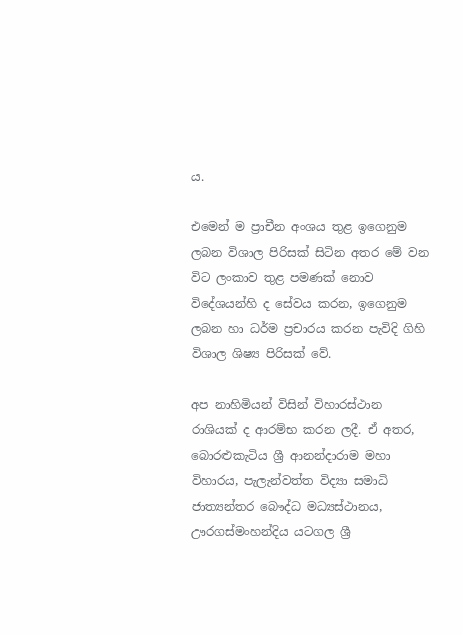ය.

එමෙන් ම ප්‍රාචීන අංශය තුළ ඉගෙනුම ලබන විශාල පිරිසක් සිටින අතර මේ වන විට ලංකාව තුළ පමණක් නොව විදේශයන්හි ද සේවය කරන, ඉගෙනුම ලබන හා ධර්ම ප්‍රචාරය කරන පැවිදි ගිහි විශාල ශිෂ්‍ය පිරිසක් වේ.

අප නාහිමියන් විසින් විහාරස්ථාන රාශියක් ද ආරම්භ කරන ලදී. ඒ අතර, බොරළුකැටිය ශ්‍රී ආනන්දාරාම මහා විහාරය, පැලැන්වත්ත විද්‍යා සමාධි ජාත්‍යන්තර බෞද්ධ මධ්‍යස්ථානය, ඌරගස්මංහන්දිය යටගල ශ්‍රී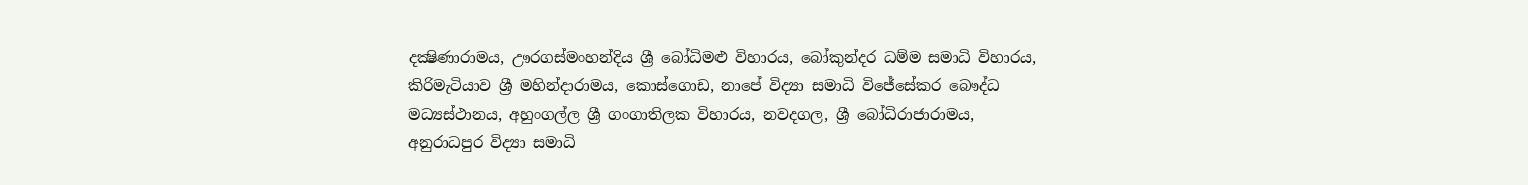දක්‍ෂිණාරාමය, ඌරගස්මංහන්දිය ශ්‍රී බෝධිමළු විහාරය, බෝකුන්දර ධම්ම සමාධි විහාරය, කිරිමැටියාව ශ්‍රී මහින්දාරාමය, කොස්ගොඩ, නාපේ විද්‍යා සමාධි විජේසේකර බෞද්ධ මධ්‍යස්ථානය, අහුංගල්ල ශ්‍රී ගංගාතිලක විහාරය, නවදගල, ශ්‍රී බෝධිරාජාරාමය, අනුරාධපුර විද්‍යා සමාධි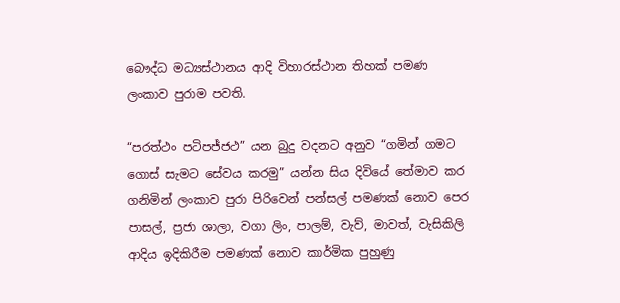බෞද්ධ මධ්‍යස්ථානය ආදි විහාරස්ථාන තිහක් පමණ ලංකාව පුරාම පවති.

“පරත්ථං පටිපජ්ජථ” යන බුදු වදනට අනුව “ගමින් ගමට ගොස් සැමට සේවය කරමු” යන්න සිය දිවියේ තේමාව කර ගනිමින් ලංකාව පුරා පිරිවෙන් පන්සල් පමණක් නොව පෙර පාසල්, ප්‍රජා ශාලා, වගා ලිං, පාලම්, වැව්, මාවත්, වැසිකිලි ආදිය ඉදිකිරීම පමණක් නොව කාර්මික පුහුණු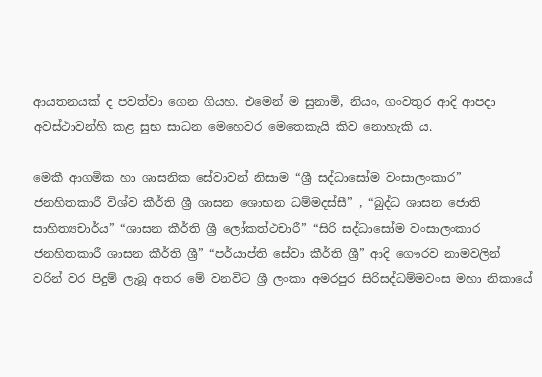ආයතනයක් ද පවත්වා ගෙන ගියහ. එමෙන් ම සුනාමි, නියං, ගංවතුර ආදි ආපදා අවස්ථාවන්හි කළ සුභ සාධන මෙහෙවර මෙතෙකැයි කිව නොහැකි ය.

මෙකී ආගමික හා ශාසනික සේවාවන් නිසාම “ශ්‍රී සද්ධාසෝම වංසාලංකාර” ජනහිතකාරී විශ්ව කීර්ති ශ්‍රී ශාසන ශොභන ධම්මදස්සී” , “බුද්ධ ශාසන ජොති සාහිත්‍යචාර්ය” “ශාසන කීර්ති ශ්‍රී ලෝකත්ථචාරී” “සිරි සද්ධාසෝම වංසාලංකාර ජනහිතකාරී ශාසන කීර්ති ශ්‍රී” “පර්යාප්ති සේවා කීර්ති ශ්‍රී” ආදි ගෞරව නාමවලින් වරින් වර පිදුම් ලැබූ අතර මේ වනවිට ශ්‍රී ලංකා අමරපුර සිරිසද්ධම්මවංස මහා නිකායේ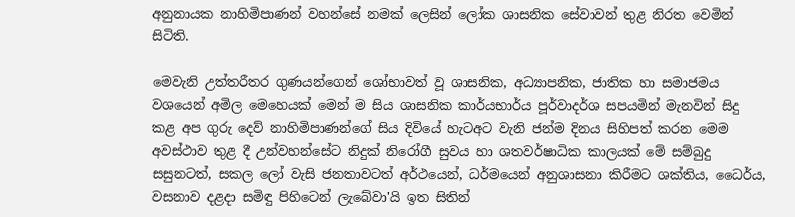අනුනායක නාහිමිපාණන් වහන්සේ නමක් ලෙසින් ලෝක ශාසනික සේවාවන් තුළ නිරත වෙමින් සිටිති.

මෙවැනි උත්තරීතර ගුණයන්ගෙන් ශෝභාවත් වූ ශාසනික, අධ්‍යාපනික, ජාතික හා සමාජමය වශයෙන් අමිල මෙහෙයක් මෙන් ම සිය ශාසනික කාර්යභාර්ය පූර්වාදර්ශ සපයමින් මැනවින් සිදු කළ අප ගුරු දෙව් නාහිමිපාණන්ගේ සිය දිවියේ හැටඅට වැනි ජන්ම දිනය සිහිපත් කරන මෙම අවස්ථාව තුළ දී උන්වහන්සේට නිදුක් නිරෝගී සුවය හා ශතවර්ෂාධික කාලයක් මේ සම්බුදු සසුනටත්, සකල ලෝ වැසි ජනතාවටත් අර්ථයෙන්, ධර්මයෙන් අනුශාසනා කිරීමට ශක්තිය, ධෛර්ය, වසනාව දළදා සමිඳු පිහිටෙන් ලැබේවා'යි ඉත සිතින්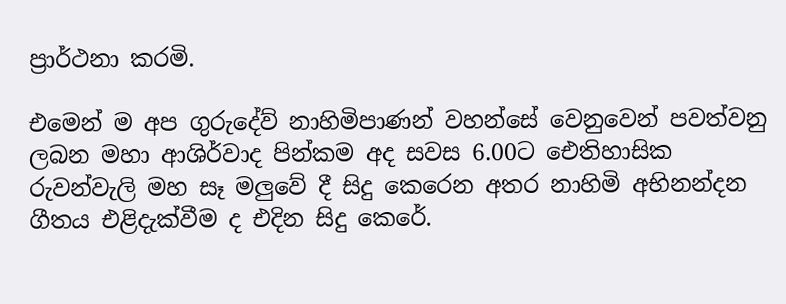ප්‍රාර්ථනා කරමි.

එමෙන් ම අප ගුරුදේව් නාහිමිපාණන් වහන්සේ වෙනුවෙන් පවත්වනු ලබන මහා ආශිර්වාද පින්කම අද සවස 6.00ට ඓතිහාසික රුවන්වැලි මහ සෑ මලුවේ දී සිදු කෙරෙන අතර නාහිමි අභිනන්දන ගීතය එළිදැක්වීම ද එදින සිදු කෙරේ.